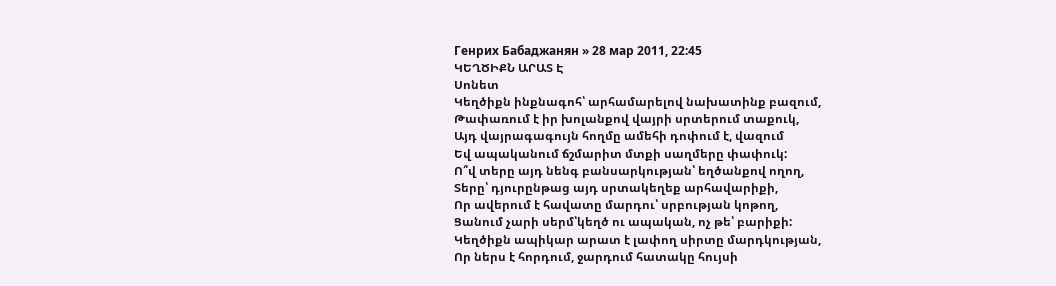Генрих Бабаджанян » 28 мар 2011, 22:45
ԿԵՂԾԻՔՆ ԱՐԱՏ Է
Սոնետ
Կեղծիքն ինքնագոհ՝ արհամարելով նախատինք բազում,
Թափառում է իր խոլանքով վայրի սրտերում տաքուկ,
Այդ վայրագագույն հողմը ամեհի դոփում է, վազում
Եվ ապականում ճշմարիտ մտքի սաղմերը փափուկ:
Ո՞վ տերը այդ նենգ բանսարկության՝ եղծանքով ողող,
Տերը՝ դյուրընթաց այդ սրտակեղեք արհավարիքի,
Որ ավերում է հավատը մարդու՝ սրբության կոթող,
Ցանում չարի սերմ՝կեղծ ու ապական, ոչ թե՝ բարիքի:
Կեղծիքն ապիկար արատ է լափող սիրտը մարդկության,
Որ ներս է հորդում, ջարդում հատակը հույսի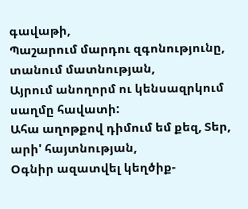գավաթի,
Պաշարում մարդու զգոնությունը, տանում մատնության,
Այրում անողորմ ու կենսազրկում սաղմը հավատի:
Ահա աղոթքով դիմում եմ քեզ, Տեր, արի' հայտնության,
Օգնիր ազատվել կեղծիք-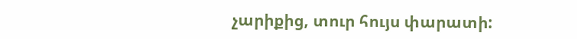չարիքից, տուր հույս փարատի: